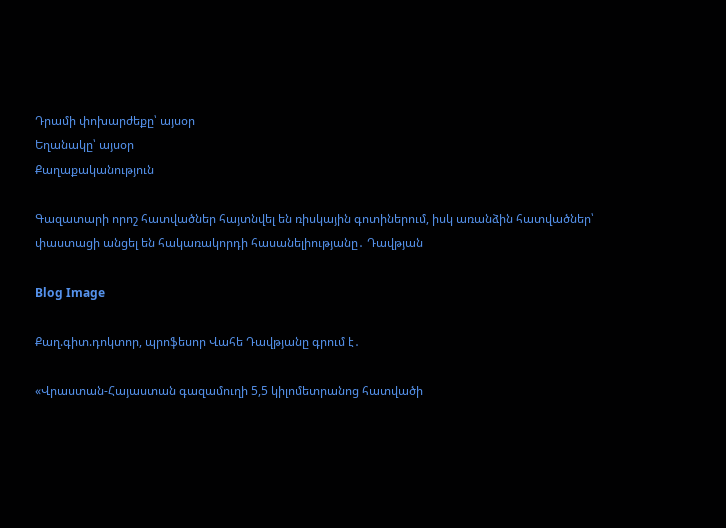Դրամի փոխարժեքը՝ այսօր
Եղանակը՝ այսօր
Քաղաքականություն

Գազատարի որոշ հատվածներ հայտնվել են ռիսկային գոտիներում, իսկ առանձին հատվածներ՝ փաստացի անցել են հակառակորդի հասանելիությանը․ Դավթյան

Blog Image

Քաղ.գիտ.դոկտոր, պրոֆեսոր Վահե Դավթյանը գրում է․

«Վրաստան-Հայաստան գազամուղի 5,5 կիլոմետրանոց հատվածի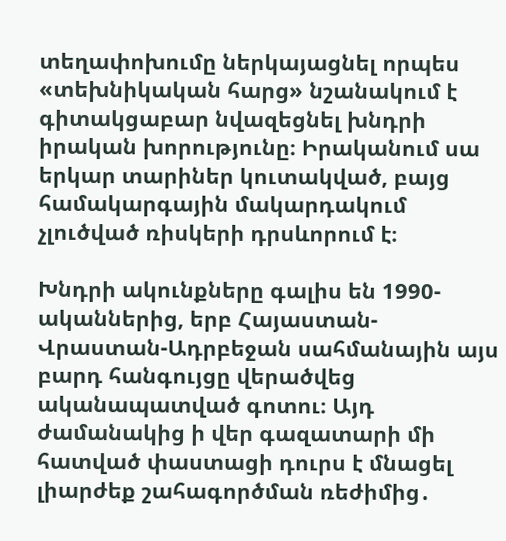տեղափոխումը ներկայացնել որպես «տեխնիկական հարց» նշանակում է գիտակցաբար նվազեցնել խնդրի իրական խորությունը։ Իրականում սա երկար տարիներ կուտակված, բայց համակարգային մակարդակում չլուծված ռիսկերի դրսևորում է։

Խնդրի ակունքները գալիս են 1990-ականներից, երբ Հայաստան-Վրաստան-Ադրբեջան սահմանային այս բարդ հանգույցը վերածվեց ականապատված գոտու։ Այդ ժամանակից ի վեր գազատարի մի հատված փաստացի դուրս է մնացել լիարժեք շահագործման ռեժիմից․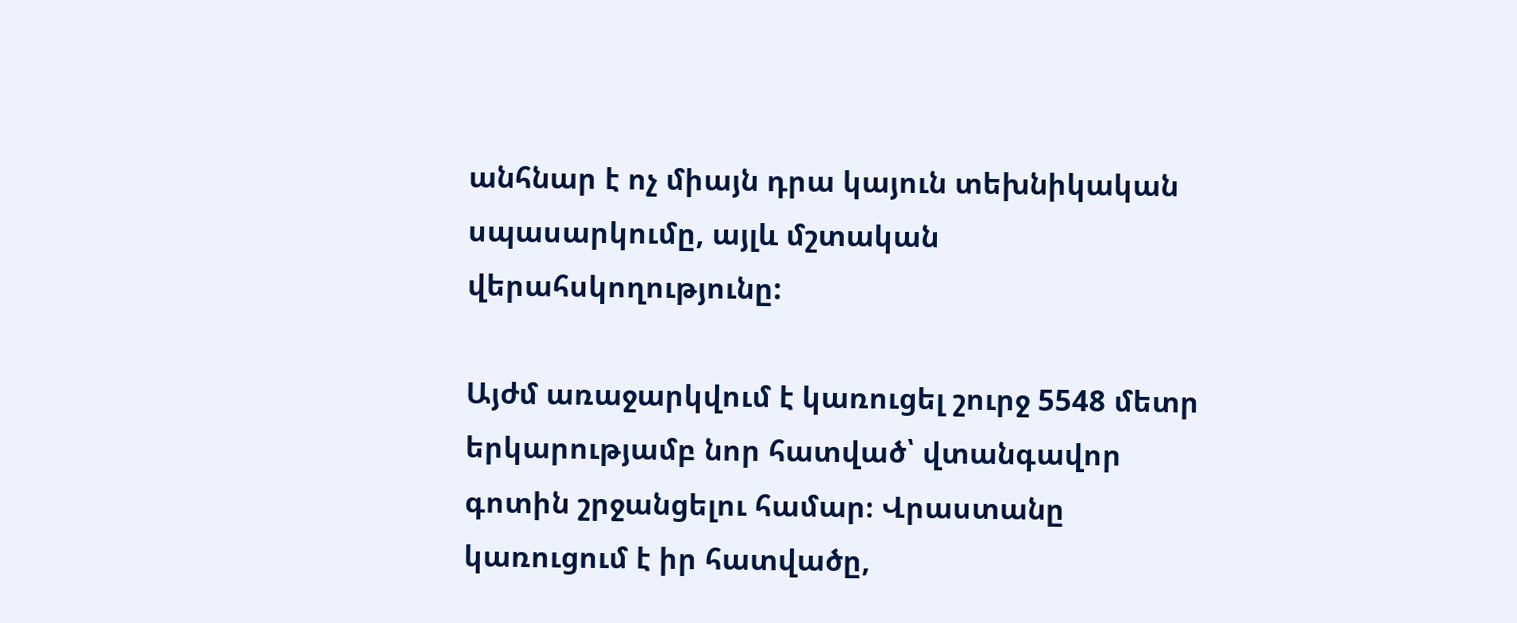անհնար է ոչ միայն դրա կայուն տեխնիկական սպասարկումը, այլև մշտական վերահսկողությունը:

Այժմ առաջարկվում է կառուցել շուրջ 5548 մետր երկարությամբ նոր հատված՝ վտանգավոր գոտին շրջանցելու համար։ Վրաստանը կառուցում է իր հատվածը,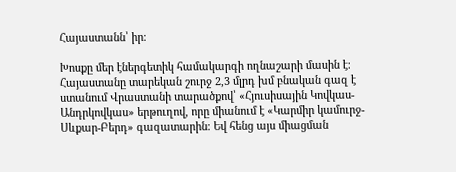Հայաստանն՝ իր։

Խոսքը մեր էներգետիկ համակարգի ողնաշարի մասին է։ Հայաստանը տարեկան շուրջ 2,3 մլրդ խմ բնական գազ է ստանում Վրաստանի տարածքով՝ «Հյուսիսային Կովկաս-Անդրկովկաս» երթուղով, որը միանում է «Կարմիր կամուրջ-Սևքար-Բերդ» գազատարին։ Եվ հենց այս միացման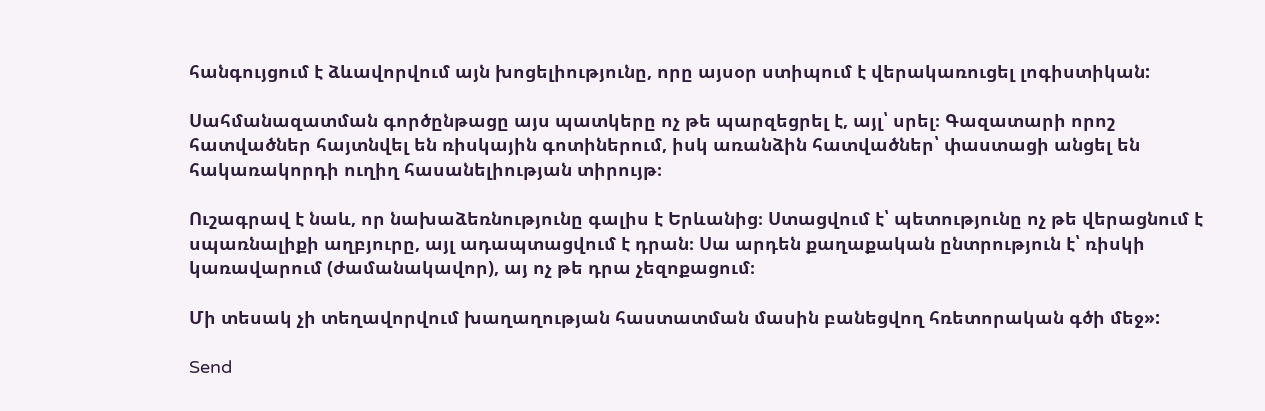հանգույցում է ձևավորվում այն խոցելիությունը, որը այսօր ստիպում է վերակառուցել լոգիստիկան:

Սահմանազատման գործընթացը այս պատկերը ոչ թե պարզեցրել է, այլ՝ սրել։ Գազատարի որոշ հատվածներ հայտնվել են ռիսկային գոտիներում, իսկ առանձին հատվածներ՝ փաստացի անցել են հակառակորդի ուղիղ հասանելիության տիրույթ։

Ուշագրավ է նաև, որ նախաձեռնությունը գալիս է Երևանից։ Ստացվում է՝ պետությունը ոչ թե վերացնում է սպառնալիքի աղբյուրը, այլ ադապտացվում է դրան։ Սա արդեն քաղաքական ընտրություն է՝ ռիսկի կառավարում (ժամանակավոր), այ ոչ թե դրա չեզոքացում։

Մի տեսակ չի տեղավորվում խաղաղության հաստատման մասին բանեցվող հռետորական գծի մեջ»:

Send